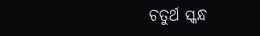ଚତୁର୍ଥ ସ୍କନ୍ଧ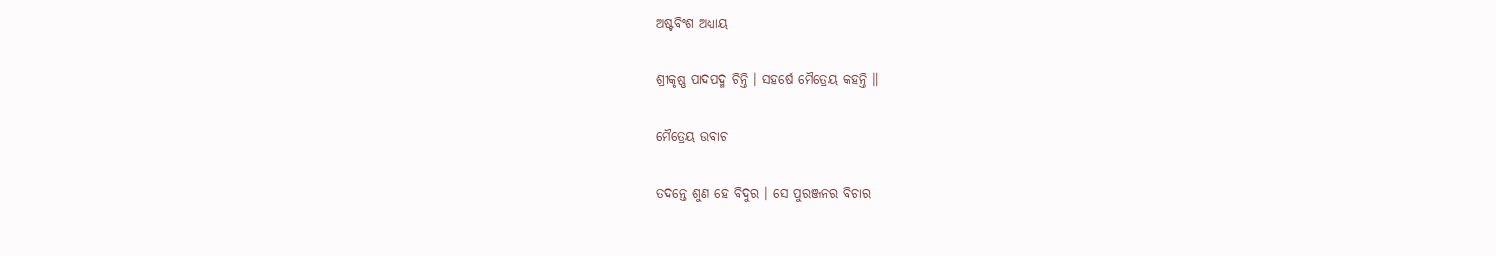ଅଷ୍ଟବିଂଶ ଅଧ୍ୟାୟ

ଶ୍ରୀକୃଷ୍ଣ ପାଦପଦ୍ମ ଚିନ୍ତି । ସହର୍ଷେ ମୈତ୍ରେୟ କହନ୍ତି ॥

ମୈତ୍ରେୟ ଉବାଚ

ତଦନ୍ତେ ଶୁଣ ହେ ବିଦୁର । ସେ ପୁରଞ୍ଜନର ବିଚାର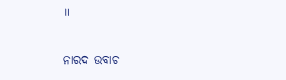॥

ନାରଦ ଉବାଚ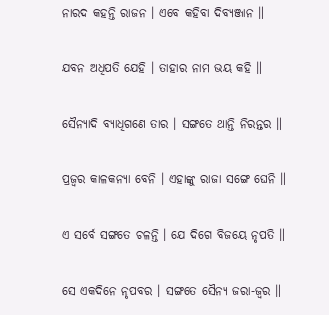ନାରଦ କହନ୍ତି ରାଜନ । ଏବେ କହିବା ଦିବ୍ୟଞ୍ଜାନ ॥

ଯବନ ଅଧିପତି ଯେହି । ତାହାର ନାମ ଭୟ କହି ॥

ସୈନ୍ୟାଦି ବ୍ୟାଧିଗଣେ ତାର । ସଙ୍ଗତେ ଥାନ୍ତି ନିରନ୍ତର ॥

ପ୍ରଜ୍ୱର କାଳକନ୍ୟା ବେନି । ଏହାଙ୍କୁ ରାଜା ସଙ୍ଗେ ଘେନି ॥

ଏ ସର୍ବେ ସଙ୍ଗତେ ଚଳନ୍ତି । ଯେ ଦିଗେ ବିଜୟେ ନୃପତି ॥

ସେ ଏକଦିନେ ନୃପବର । ସଙ୍ଗତେ ସୈନ୍ୟ ଜରା-ଜ୍ୱର ॥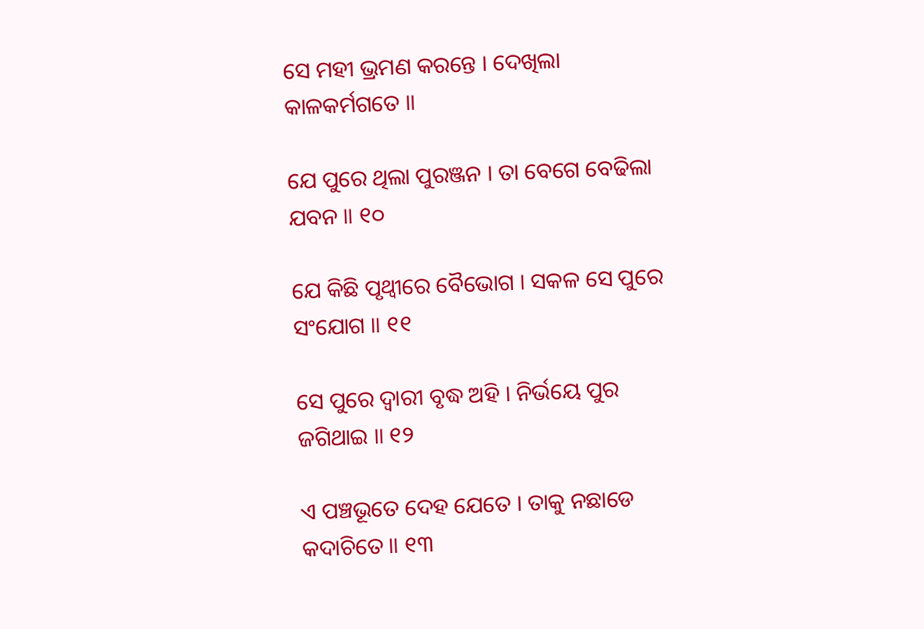ସେ ମହୀ ଭ୍ରମଣ କରନ୍ତେ । ଦେଖିଲା କାଳକର୍ମଗତେ ॥

ଯେ ପୁରେ ଥିଲା ପୁରଞ୍ଜନ । ତା ବେଗେ ବେଢିଲା ଯବନ ॥ ୧୦

ଯେ କିଛି ପୃଥ୍ୱୀରେ ବୈଭୋଗ । ସକଳ ସେ ପୁରେ ସଂଯୋଗ ॥ ୧୧

ସେ ପୁରେ ଦ୍ୱାରୀ ବୃଦ୍ଧ ଅହି । ନିର୍ଭୟେ ପୁର ଜଗିଥାଇ ॥ ୧୨

ଏ ପଞ୍ଚଭୂତେ ଦେହ ଯେତେ । ତାକୁ ନଛାଡେ କଦାଚିତେ ॥ ୧୩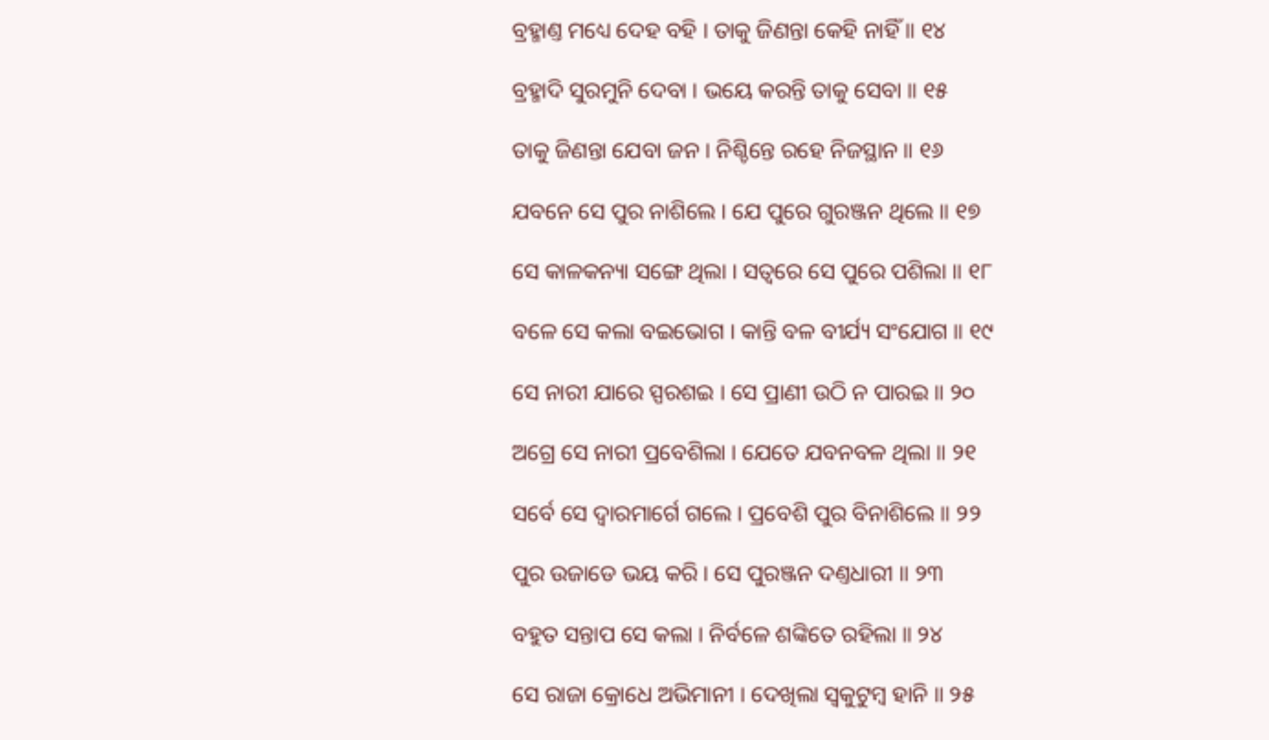ବ୍ରହ୍ମାଣ୍ତ ମଧ୍ୟେ ଦେହ ବହି । ତାକୁ ଜିଣନ୍ତା କେହି ନାହିଁ ॥ ୧୪

ବ୍ରହ୍ମାଦି ସୁରମୁନି ଦେବା । ଭୟେ କରନ୍ତି ତାକୁ ସେବା ॥ ୧୫

ତାକୁ ଜିଣନ୍ତା ଯେବା ଜନ । ନିଶ୍ଚିନ୍ତେ ରହେ ନିଜସ୍ଥାନ ॥ ୧୬

ଯବନେ ସେ ପୁର ନାଶିଲେ । ଯେ ପୁରେ ଗୁରଞ୍ଜନ ଥିଲେ ॥ ୧୭

ସେ କାଳକନ୍ୟା ସଙ୍ଗେ ଥିଲା । ସତ୍ୱରେ ସେ ପୁରେ ପଶିଲା ॥ ୧୮

ବଳେ ସେ କଲା ବଇଭୋଗ । କାନ୍ତି ବଳ ବୀର୍ଯ୍ୟ ସଂଯୋଗ ॥ ୧୯

ସେ ନାରୀ ଯାରେ ସ୍ପରଶଇ । ସେ ପ୍ରାଣୀ ଉଠି ନ ପାରଇ ॥ ୨୦

ଅଗ୍ରେ ସେ ନାରୀ ପ୍ରବେଶିଲା । ଯେତେ ଯବନବଳ ଥିଲା ॥ ୨୧

ସର୍ବେ ସେ ଦ୍ୱାରମାର୍ଗେ ଗଲେ । ପ୍ରବେଶି ପୁର ବିନାଶିଲେ ॥ ୨୨

ପୁର ଉଜାଡେ ଭୟ କରି । ସେ ପୁରଞ୍ଜନ ଦଣ୍ତଧାରୀ ॥ ୨୩

ବହୁତ ସନ୍ତାପ ସେ କଲା । ନିର୍ବଳେ ଶଙ୍କିତେ ରହିଲା ॥ ୨୪

ସେ ରାଜା କ୍ରୋଧେ ଅଭିମାନୀ । ଦେଖିଲା ସ୍ୱକୁଟୁମ୍ବ ହାନି ॥ ୨୫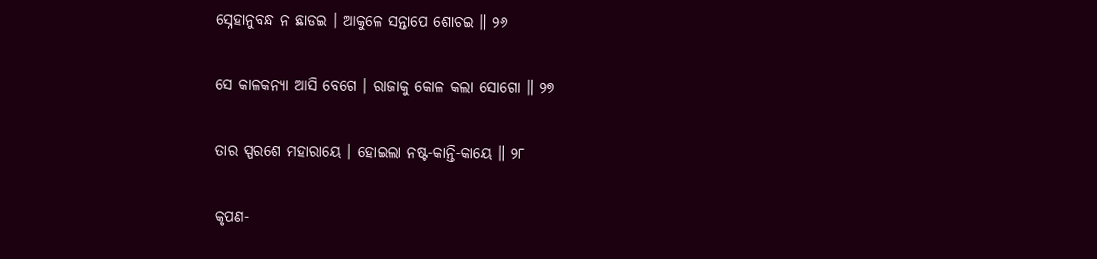ସ୍ନେହାନୁବନ୍ଧ ନ ଛାଡଇ । ଆକୁଳେ ସନ୍ତାପେ ଶୋଚଇ ॥ ୨୬

ସେ କାଳକନ୍ୟା ଆସି ବେଗେ । ରାଜାକୁ କୋଳ କଲା ସୋଗୋ ॥ ୨୭

ତାର ସ୍ପରଶେ ମହାରାୟେ । ହୋଇଲା ନଷ୍ଟ-କାନ୍ତି-କାୟେ ॥ ୨୮

କୃପଣ-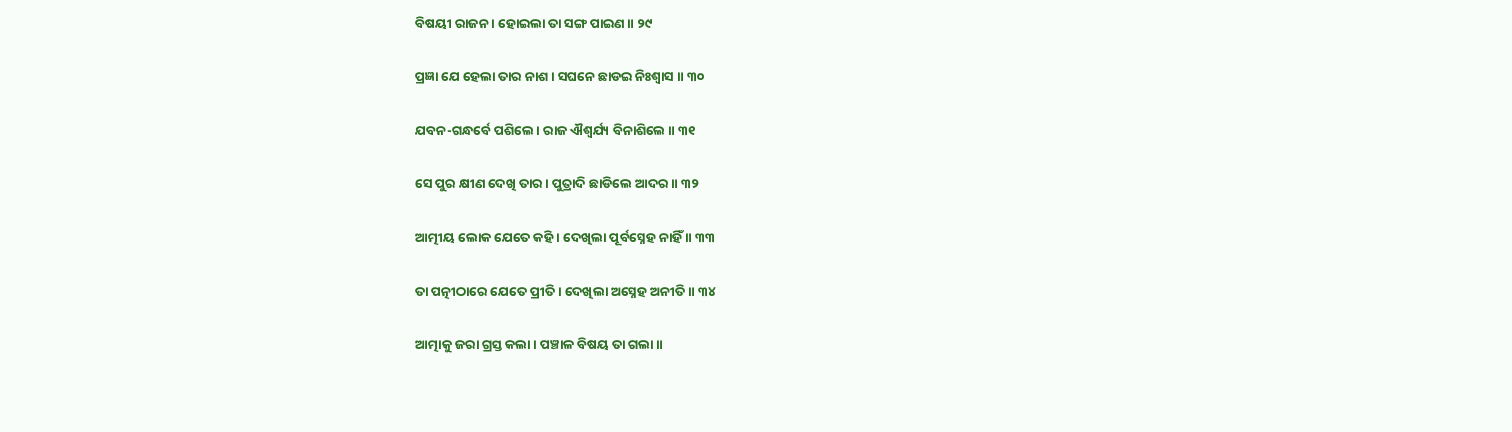ବିଷୟୀ ରାଜନ । ହୋଇଲା ତା ସଙ୍ଗ ପାଇଣ ॥ ୨୯

ପ୍ରଜ୍ଞା ଯେ ହେଲା ତାର ନାଶ । ସଘନେ ଛାଡଇ ନିଃଶ୍ୱାସ ॥ ୩୦

ଯବନ-ଗନ୍ଧର୍ବେ ପଶିଲେ । ରାଜ ଐଶ୍ୱର୍ଯ୍ୟ ବିନାଶିଲେ ॥ ୩୧

ସେ ପୁର କ୍ଷୀଣ ଦେଖି ତାର । ପୁତ୍ରାଦି ଛାଡିଲେ ଆଦର ॥ ୩୨

ଆତ୍ମୀୟ ଲୋକ ଯେତେ କହି । ଦେଖିଲା ପୂର୍ବସ୍ନେହ ନାହିଁ ॥ ୩୩

ତା ପତ୍ନୀଠାରେ ଯେତେ ପ୍ରୀତି । ଦେଖିଲା ଅସ୍ନେହ ଅନୀତି ॥ ୩୪

ଆତ୍ମାକୁ ଜରା ଗ୍ରସ୍ତ କଲା । ପଞ୍ଚାଳ ବିଷୟ ତା ଗଲା ॥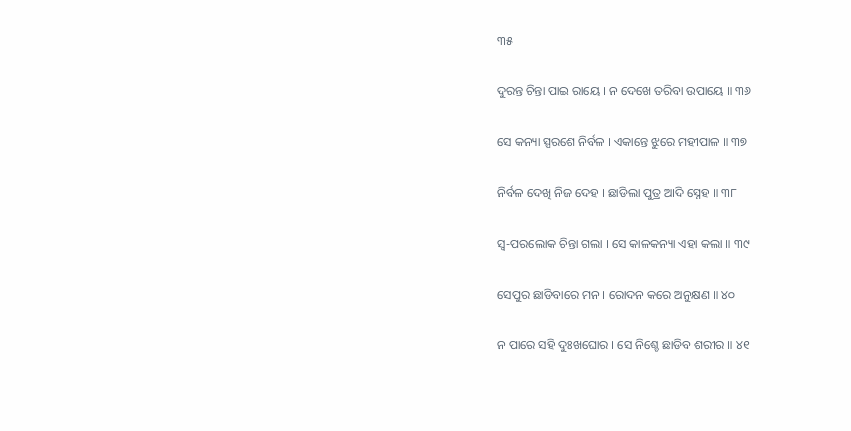୩୫

ଦୁରନ୍ତ ଚିନ୍ତା ପାଇ ରାୟେ । ନ ଦେଖେ ତରିବା ଉପାୟେ ॥ ୩୬

ସେ କନ୍ୟା ସ୍ପରଶେ ନିର୍ବଳ । ଏକାନ୍ତେ ଝୁରେ ମହୀପାଳ ॥ ୩୭

ନିର୍ବଳ ଦେଖି ନିଜ ଦେହ । ଛାଡିଲା ପୁତ୍ର ଆଦି ସ୍ନେହ ॥ ୩୮

ସ୍ୱ-ପରଲୋକ ଚିନ୍ତା ଗଲା । ସେ କାଳକନ୍ୟା ଏହା କଲା ॥ ୩୯

ସେପୁର ଛାଡିବାରେ ମନ । ରୋଦନ କରେ ଅନୁକ୍ଷଣ ॥ ୪୦

ନ ପାରେ ସହି ଦୁଃଖଘୋର । ସେ ନିଶ୍ଚେ ଛାଡିବ ଶରୀର ॥ ୪୧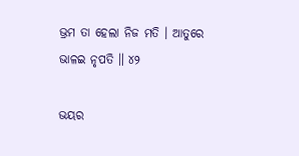ଭ୍ରମ ତା ହେଲା ନିଜ ମତି । ଆତୁରେ ଭାଳଇ ନୃପତି ॥ ୪୨

ଭୟର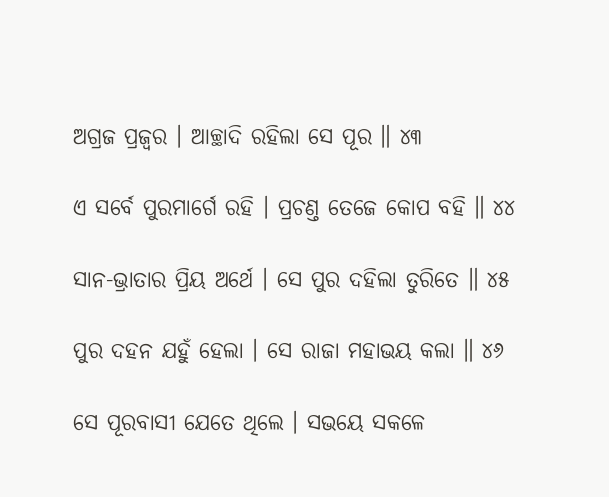ଅଗ୍ରଜ ପ୍ରଜ୍ୱର । ଆଚ୍ଛାଦି ରହିଲା ସେ ପୂର ॥ ୪୩

ଏ ସର୍ବେ ପୁରମାର୍ଗେ ରହି । ପ୍ରଚଣ୍ତ ତେଜେ କୋପ ବହି ॥ ୪୪

ସାନ-ଭ୍ରାତାର ପ୍ରିୟ ଅର୍ଥେ । ସେ ପୁର ଦହିଲା ତୁରିତେ ॥ ୪୫

ପୁର ଦହନ ଯହୁଁ ହେଲା । ସେ ରାଜା ମହାଭୟ କଲା ॥ ୪୬

ସେ ପୂରବାସୀ ଯେତେ ଥିଲେ । ସଭୟେ ସକଳେ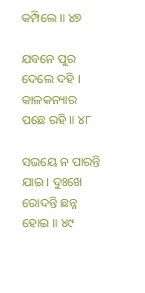କମ୍ପିଲେ ॥ ୪୭

ଯବନେ ପୁର ଦେଲେ ଦହି । କାଳକନ୍ୟାର ପଛେ ରହି ॥ ୪୮

ସଭୟେ ନ ପାରନ୍ତି ଯାଇ । ଦୁଃଖେ ରୋଦନ୍ତି ଛନ୍ନ ହୋଇ ॥ ୪୯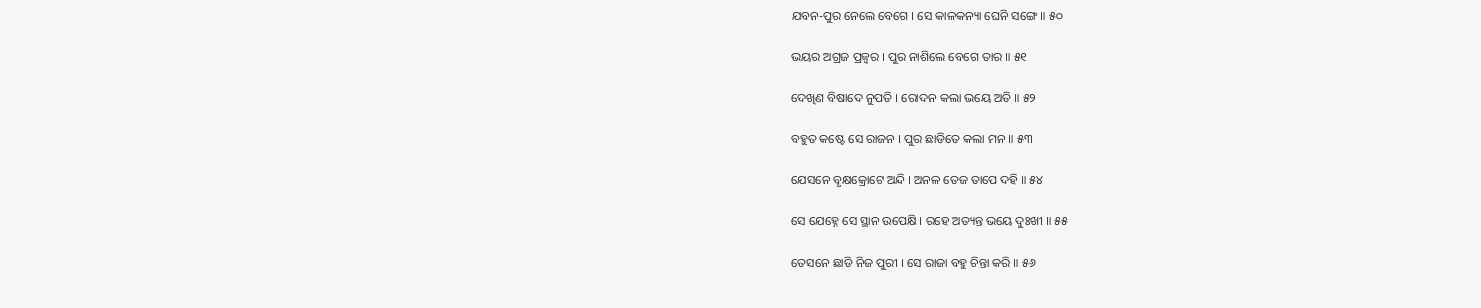ଯବନ-ପୁର ନେଲେ ବେଗେ । ସେ କାଳକନ୍ୟା ଘେନି ସଙ୍ଗେ ॥ ୫୦

ଭୟର ଅଗ୍ରଜ ପ୍ରଜ୍ୱର । ପୁର ନାଶିଲେ ବେଗେ ତାର ॥ ୫୧

ଦେଖିଣ ବିଷାଦେ ନୁପତି । ରୋଦନ କଲା ଭୟେ ଅତି ॥ ୫୨

ବହୁତ କଷ୍ଟେ ସେ ରାଜନ । ପୁର ଛାଡିତେ କଲା ମନ ॥ ୫୩

ଯେସନେ ବୃକ୍ଷକ୍ରୋଟେ ଅନ୍ଦି । ଅନଳ ତେଜ ତାପେ ଦହି ॥ ୫୪

ସେ ଯେହ୍ନେ ସେ ସ୍ଥାନ ଉପେକ୍ଷି । ରହେ ଅତ୍ୟନ୍ତ ଭୟେ ଦୁଃଖୀ ॥ ୫୫

ତେସନେ ଛାଡି ନିଜ ପୁରୀ । ସେ ରାଜା ବହୁ ଚିନ୍ତା କରି ॥ ୫୬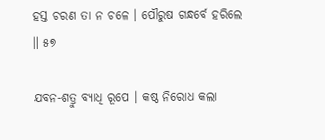ହସ୍ତ ଚରଣ ତା ନ ଚଳେ । ପୌରୁଷ ଗନ୍ଧର୍ବେ ହରିଲେ ॥ ୫୭

ଯବନ-ଶତ୍ରୁ ବ୍ୟାଧି ରୂପେ । କଷ୍ଠ ନିରୋଧ କଲା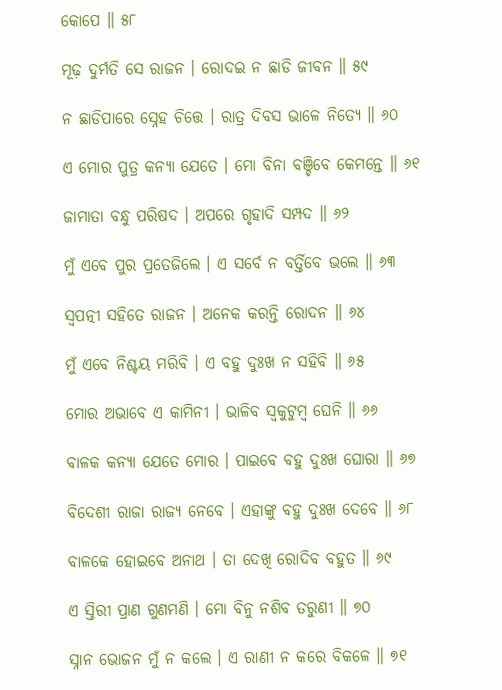କୋପେ ॥ ୫୮

ମୂଢ଼ ଦୁର୍ମତି ସେ ରାଜନ । ରୋଦଇ ନ ଛାଡି ଜୀବନ ॥ ୫୯

ନ ଛାଡିପାରେ ସ୍ନେହ ଚିତ୍ତେ । ରାତ୍ର ଦିବସ ଭାଳେ ନିତ୍ୟେ ॥ ୬୦

ଏ ମୋର ପୁତ୍ର କନ୍ୟା ଯେତେ । ମୋ ବିନା ବଞ୍ଚିବେ କେମନ୍ତେ ॥ ୬୧

ଜାମାତା ବନ୍ଧୁ ପରିଷଦ । ଅପରେ ଗୃହାଦି ସମ୍ପଦ ॥ ୬୨

ମୁଁ ଏବେ ପୁର ପ୍ରତେଜିଲେ । ଏ ସର୍ବେ ନ ବର୍ତ୍ତିବେ ଭଲେ ॥ ୬୩

ସ୍ୱପତ୍ନୀ ସହିତେ ରାଜନ । ଅନେକ କରନ୍ତି ରୋଦନ ॥ ୬୪

ମୁଁ ଏବେ ନିଶ୍ଚୟ ମରିବି । ଏ ବହୁ ଦୁଃଖ ନ ସହିବି ॥ ୬୫

ମୋର ଅଭାବେ ଏ କାମିନୀ । ଭାଳିବ ସ୍ୱକୁଟୁମ୍ବ ଘେନି ॥ ୬୬

ବାଳକ କନ୍ୟା ଯେତେ ମୋର । ପାଇବେ ବହୁ ଦୁଃଖ ଘୋରା ॥ ୬୭

ବିଦେଶୀ ରାଜା ରାଜ୍ୟ ନେବେ । ଏହାଙ୍କୁ ବହୁ ଦୁଃଖ ଦେବେ ॥ ୬୮

ବାଳକେ ହୋଇବେ ଅନାଥ । ତା ଦେଖି ରୋଦିବ ବହୁତ ॥ ୬୯

ଏ ସ୍ତିରୀ ପ୍ରାଣ ଗୁଣମଣି । ମୋ ବିନୁ ନଶିବ ତରୁଣୀ ॥ ୭୦

ସ୍ନାନ ଭୋଜନ ମୁଁ ନ କଲେ । ଏ ରାଣୀ ନ କରେ ବିକଳେ ॥ ୭୧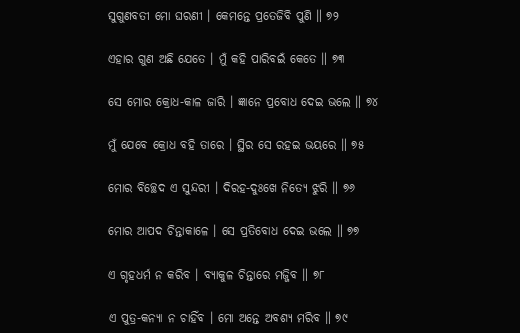ସୁଗୁଣବତୀ ମୋ ଘରଣୀ । କେମନ୍ତେ ପ୍ରତେଜିବି ପୁଣି ॥ ୭୨

ଏହାର ଗୁଣ ଅଛି ଯେତେ । ମୁଁ କହି ପାରିବଇଁ କେତେ ॥ ୭୩

ସେ ମୋର କ୍ରୋଧ-କାଳ ଜାରି । ଜ୍ଞାନେ ପ୍ରବୋଧ ଦେଇ ଭଲେ ॥ ୭୪

ମୁଁ ଯେବେ କ୍ରୋଧ ବହି ତାରେ । ସ୍ଥିର ସେ ରହଇ ଭୟରେ ॥ ୭୫

ମୋର ବିଚ୍ଛେଦ ଏ ସୁନ୍ଦରୀ । ଦିରହ-ଦୁଃଖେ ନିତ୍ୟେ ଝୁରି ॥ ୭୬

ମୋର ଆପଦ ଚିନ୍ତାକାଳେ । ସେ ପ୍ରତିବୋଧ ଦେଇ ଭଲେ ॥ ୭୭

ଏ ଗୃହଧର୍ମ ନ କରିବ । ବ୍ୟାକୁଳ ଚିନ୍ତାରେ ମଜ୍ଜିବ ॥ ୭୮

ଏ ପୁତ୍ର-କନ୍ୟା ନ ଚାହିଁବ । ମୋ ଅନ୍ତେ ଅବଶ୍ୟ ମରିବ ॥ ୭୯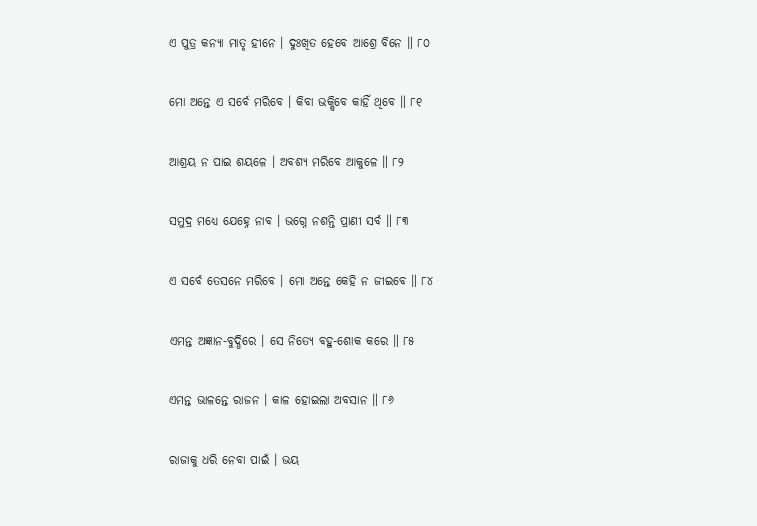ଏ ପୁତ୍ର କନ୍ୟା ମାତୃ ହୀନେ । ଦୁଃଖିତ ହେବେ ଆଶ୍ରେ ବିନେ ॥ ୮୦

ମୋ ଅନ୍ତେ ଏ ସର୍ବେ ମରିବେ । କିବା ଭକ୍ଷିବେ କାହିଁ ଥିବେ ॥ ୮୧

ଆଶ୍ରୟ ନ ପାଇ ଶୟଳେ । ଅବଶ୍ୟ ମରିବେ ଆକୁଳେ ॥ ୮୨

ସମୁଦ୍ର ମଧ୍ୟେ ଯେହ୍ନେ ନାବ । ଭଗ୍ନେ ନଶନ୍ତି ପ୍ରାଣୀ ସର୍ବ ॥ ୮୩

ଏ ସର୍ବେ ତେସନେ ମରିବେ । ମୋ ଅନ୍ତେ କେହି ନ ଜୀଇବେ ॥ ୮୪

ଏମନ୍ତ ଅଜ୍ଞାନ-ବୁଦ୍ଧିରେ । ସେ ନିତ୍ୟେ ବହୁ-ଶୋକ କରେ ॥ ୮୫

ଏମନ୍ତ ଭାଳନ୍ତେ ରାଜନ । କାଳ ହୋଇଲା ଅବସାନ ॥ ୮୬

ରାଜାକୁ ଧରି ନେବା ପାଇଁ । ଭୟ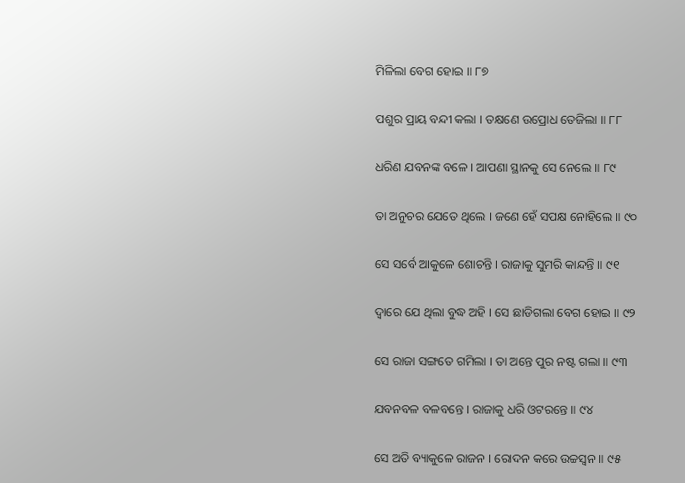ମିଳିଲା ବେଗ ହୋଇ ॥ ୮୭

ପଶୁର ପ୍ରାୟ ବନ୍ଦୀ କଲା । ତକ୍ଷଣେ ଉପ୍ରୋଧ ତେଜିଲା ॥ ୮୮

ଧରିଣ ଯବନଙ୍କ ବଳେ । ଆପଣା ସ୍ଥାନକୁ ସେ ନେଲେ ॥ ୮୯

ତା ଅନୁଚର ଯେତେ ଥିଲେ । ଜଣେ ହେଁ ସପକ୍ଷ ନୋହିଲେ ॥ ୯୦

ସେ ସର୍ବେ ଆକୁଳେ ଶୋଚନ୍ତି । ରାଜାକୁ ସୁମରି କାନ୍ଦନ୍ତି ॥ ୯୧

ଦ୍ୱାରେ ଯେ ଥିଲା ବୁଦ୍ଧ ଅହି । ସେ ଛାଡିଗଲା ବେଗ ହୋଇ ॥ ୯୨

ସେ ରାଜା ସଙ୍ଗତେ ଗମିଲା । ତା ଅନ୍ତେ ପୁର ନଷ୍ଟ ଗଲା ॥ ୯୩

ଯବନବଳ ବଳବନ୍ତେ । ରାଜାକୁ ଧରି ଓଟରନ୍ତେ ॥ ୯୪

ସେ ଅତି ବ୍ୟାକୁଳେ ରାଜନ । ରୋଦନ କରେ ଉଚ୍ଚସ୍ୱନ ॥ ୯୫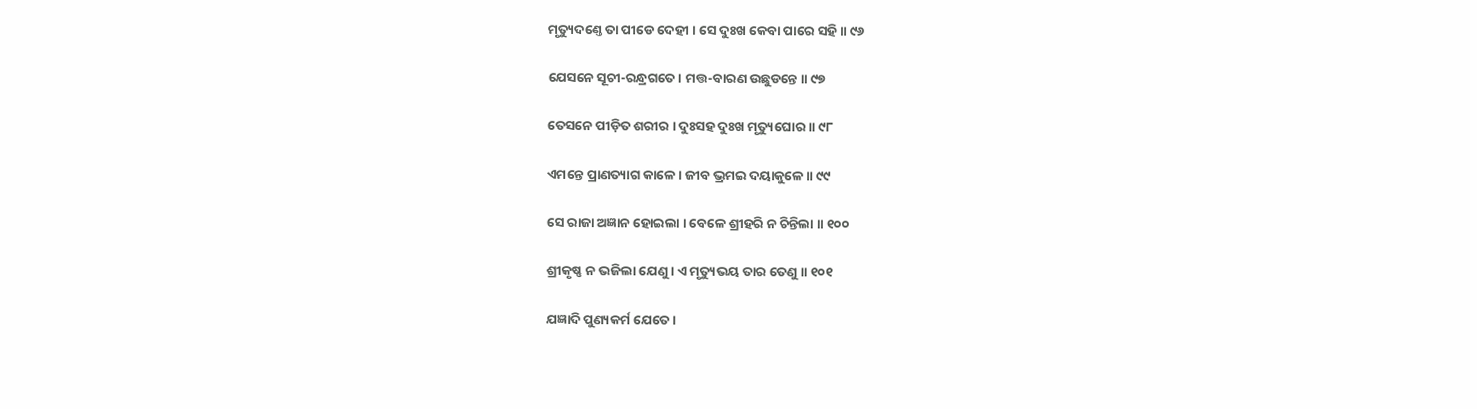ମୃତ୍ୟୁଦଣ୍ତେ ତା ପୀଡେ ଦେହୀ । ସେ ଦୁଃଖ କେବା ପାରେ ସହି ॥ ୯୬

ଯେସନେ ସୂଚୀ-ରନ୍ଧ୍ରଗତେ । ମତ୍ତ-ବାରଣ ଉଛୁଡନ୍ତେ ॥ ୯୭

ତେସନେ ପୀଡ଼ିତ ଶରୀର । ଦୁଃସହ ଦୁଃଖ ମୃତ୍ୟୁଘୋର ॥ ୯୮

ଏମନ୍ତେ ପ୍ରାଣତ୍ୟାଗ କାଳେ । ଜୀବ ଭ୍ରମଇ ଦୟାକୁଳେ ॥ ୯୯

ସେ ରାଜା ଅଜ୍ଞାନ ହୋଇଲା । ବେଳେ ଶ୍ରୀହରି ନ ଚିନ୍ତିଲା ॥ ୧୦୦

ଶ୍ରୀକୃଷ୍ଣ ନ ଭଜିଲା ଯେଣୁ । ଏ ମୃତ୍ୟୁଭୟ ତାର ତେଣୁ ॥ ୧୦୧

ଯଜ୍ଞାଦି ପୁଣ୍ୟକର୍ମ ଯେତେ ।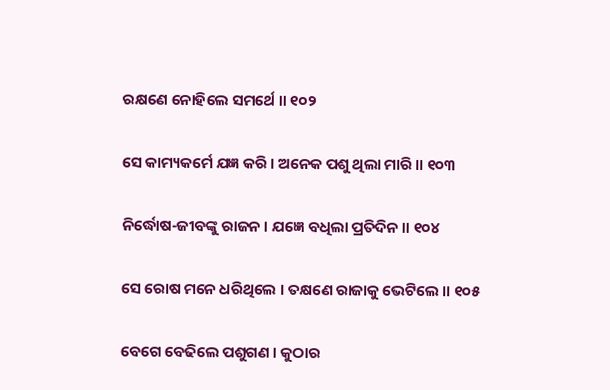ରକ୍ଷଣେ ନୋହିଲେ ସମର୍ଥେ ॥ ୧୦୨

ସେ କାମ୍ୟକର୍ମେ ଯଜ୍ଞ କରି । ଅନେକ ପଶୁ ଥିଲା ମାରି ॥ ୧୦୩

ନିର୍ଦ୍ଧୋଷ-ଜୀବଙ୍କୁ ରାଜନ । ଯଜ୍ଞେ ବଧିଲା ପ୍ରତିଦିନ ॥ ୧୦୪

ସେ ରୋଷ ମନେ ଧରିଥିଲେ । ତକ୍ଷଣେ ରାଜାକୁ ଭେଟିଲେ ॥ ୧୦୫

ବେଗେ ବେଢିଲେ ପଶୁଗଣ । କୁଠାର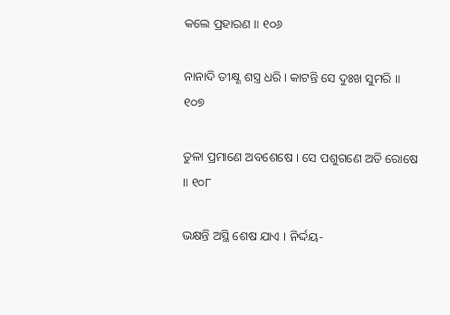କଲେ ପ୍ରହାରଣ ॥ ୧୦୬

ନାନାଦି ତୀକ୍ଷ୍ଣ ଶସ୍ତ୍ର ଧରି । କାଟନ୍ତି ସେ ଦୁଃଖ ସୁମରି ॥ ୧୦୭

ତୁଳା ପ୍ରମାଣେ ଅବଶେଷେ । ସେ ପଶୁଗଣେ ଅତି ରୋଷେ ॥ ୧୦୮

ଭକ୍ଷନ୍ତି ଅସ୍ଥି ଶେଷ ଯାଏ । ନିର୍ଦ୍ଦୟ-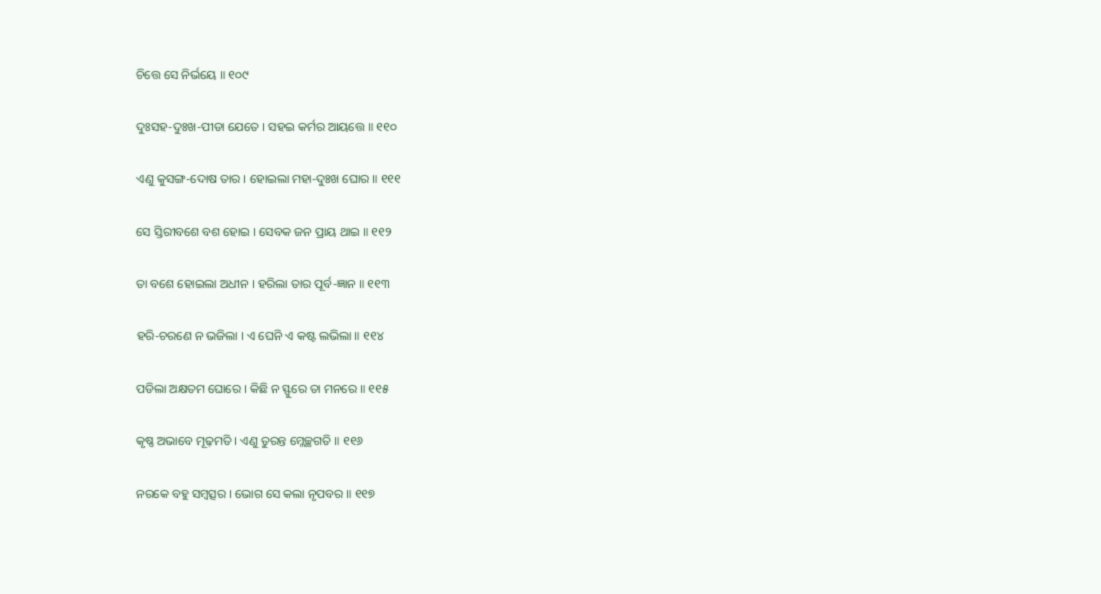ଚିତ୍ତେ ସେ ନିର୍ଭୟେ ॥ ୧୦୯

ଦୁଃସହ-ଦୁଃଖ-ପୀଡା ଯେତେ । ସହଇ କର୍ମର ଆୟତ୍ତେ ॥ ୧୧୦

ଏଣୁ କୁସଙ୍ଗ-ଦୋଷ ତାର । ହୋଇଲା ମହା-ଦୁଃଖ ଘୋର ॥ ୧୧୧

ସେ ସ୍ତିରୀବଶେ ବଶ ହୋଇ । ସେବକ ଜନ ପ୍ରାୟ ଥାଇ ॥ ୧୧୨

ତା ବଶେ ହୋଇଲା ଅଧୀନ । ହରିଲା ତାର ପୂର୍ବ-ଜ୍ଞାନ ॥ ୧୧୩

ହରି-ଚରଣେ ନ ଭଜିଲା । ଏ ଘେନି ଏ କଷ୍ଟ ଲଭିଲା ॥ ୧୧୪

ପଡିଲା ଅକ୍ଷତମ ଘୋରେ । କିଛି ନ ସ୍ଫୁରେ ତା ମନରେ ॥ ୧୧୫

କୃଷ୍ଣ ଅଭାବେ ମୂଢ଼ମତି । ଏଣୁ ତୁରନ୍ତ ମ୍ଳେଚ୍ଛଗତି ॥ ୧୧୬

ନରକେ ବହୁ ସମ୍ବତ୍ସର । ଭୋଗ ସେ କଲା ନୃପବର ॥ ୧୧୭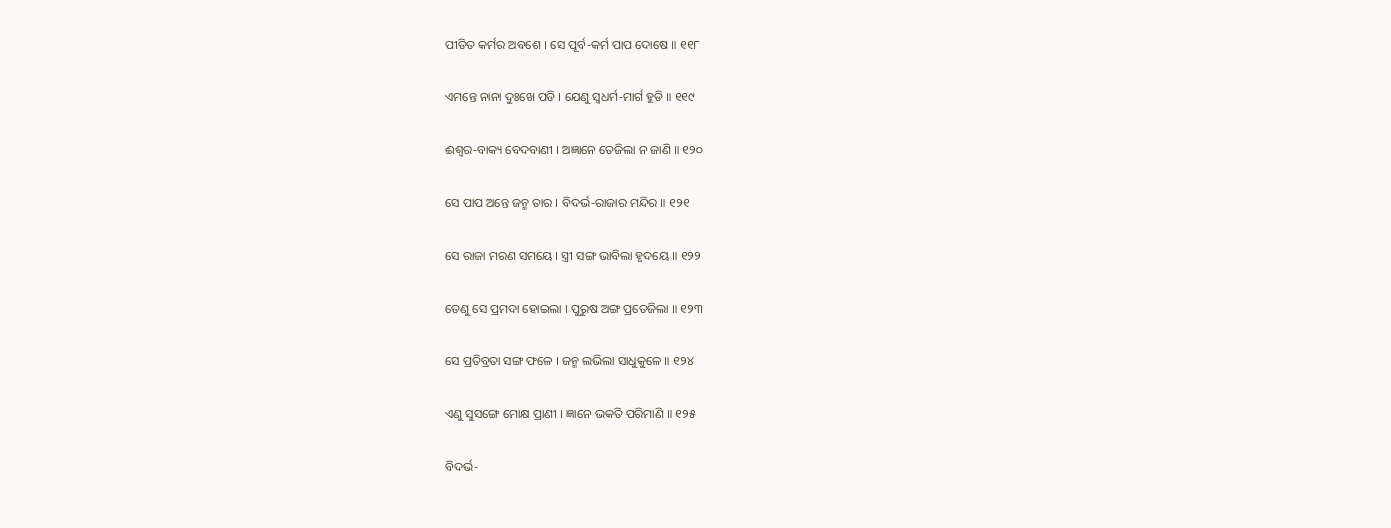ପୀଡିତ କର୍ମର ଅବଶେ । ସେ ପୂର୍ବ-କର୍ମ ପାପ ଦୋଷେ ॥ ୧୧୮

ଏମନ୍ତେ ନାନା ଦୁଃଖେ ପଡି । ଯେଣୁ ସ୍ୱଧର୍ମ-ମାର୍ଗ ହୁଡି ॥ ୧୧୯

ଈଶ୍ୱର-ବାକ୍ୟ ବେଦବାଣୀ । ଅଜ୍ଞାନେ ତେଜିଲା ନ ଜାଣି ॥ ୧୨୦

ସେ ପାପ ଅନ୍ତେ ଜନ୍ମ ତାର । ବିଦର୍ଭ-ରାଜାର ମନ୍ଦିର ॥ ୧୨୧

ସେ ରାଜା ମରଣ ସମୟେ । ସ୍ତ୍ରୀ ସଙ୍ଗ ଭାବିଲା ହୃଦୟେ ॥ ୧୨୨

ତେଣୁ ସେ ପ୍ରମଦା ହୋଇଲା । ପୁରୁଷ ଅଙ୍ଗ ପ୍ରତେଜିଲା ॥ ୧୨୩

ସେ ପ୍ରତିବ୍ରତା ସଙ୍ଗ ଫଳେ । ଜନ୍ମ ଲଭିଲା ସାଧୁକୁଳେ ॥ ୧୨୪

ଏଣୁ ସୁସଙ୍ଗେ ମୋକ୍ଷ ପ୍ରାଣୀ । ଜ୍ଞାନେ ଭକତି ପରିମାଣି ॥ ୧୨୫

ବିଦର୍ଭ-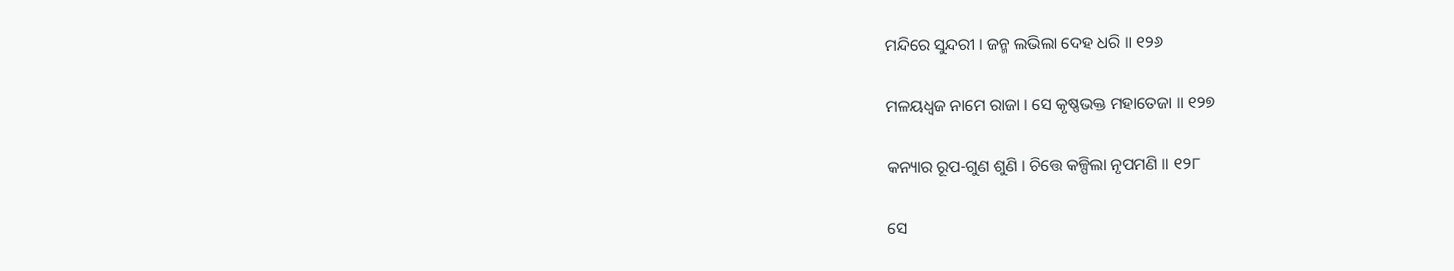ମନ୍ଦିରେ ସୁନ୍ଦରୀ । ଜନ୍ମ ଲଭିଲା ଦେହ ଧରି ॥ ୧୨୬

ମଳୟଧ୍ୱଜ ନାମେ ରାଜା । ସେ କୃଷ୍ଣଭକ୍ତ ମହାତେଜା ॥ ୧୨୭

କନ୍ୟାର ରୂପ-ଗୁଣ ଶୁଣି । ଚିତ୍ତେ କଳ୍ପିଲା ନୃପମଣି ॥ ୧୨୮

ସେ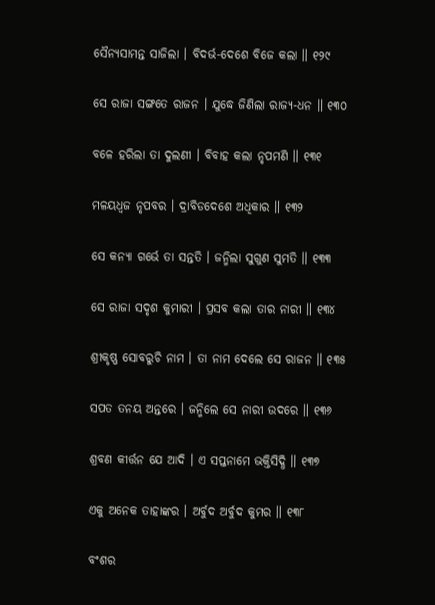ସୈନ୍ୟସାମନ୍ତ ସାଜିଲା । ବିଦର୍ଭ-ଦେଶେ ବିଜେ କଲା ॥ ୧୨୯

ସେ ରାଜା ସଙ୍ଗତେ ରାଜନ । ଯୁଦ୍ଧେ ଜିଣିଲା ରାଜ୍ୟ-ଧନ ॥ ୧୩୦

ବଳେ ହରିଲା ତା ଦୁଲଣୀ । ବିବାହ କଲା ନୃପମଣି ॥ ୧୩୧

ମଳୟଧ୍ୱଜ ନୃପବର । ଦ୍ରାବିଡଦେଶେ ଅଧିକାର ॥ ୧୩୨

ସେ କନ୍ୟା ଗର୍ଭେ ତା ସନ୍ତତି । ଜନ୍ମିଲା ସୁଗୁଣ ସୁମତି ॥ ୧୩୩

ସେ ରାଜା ସଦୃଶ କୁମାରୀ । ପ୍ରସବ କଲା ତାର ନାରୀ ॥ ୧୩୪

ଶ୍ରୀକୃଷ୍ଣ ସୋବରୁଚି ନାମ । ତା ନାମ ଦେଲେ ସେ ରାଜନ ॥ ୧୩୫

ସପତ ତନୟ ଅନ୍ତରେ । ଜନ୍ମିଲେ ସେ ନାରୀ ଉଦରେ ॥ ୧୩୬

ଶ୍ରବଣ କୀର୍ତ୍ତନ ଯେ ଆଦି । ଏ ସପ୍ତନାମେ ଭକ୍ତିସିଦ୍ଧି ॥ ୧୩୭

ଏକୁ ଅନେକ ତାହାଙ୍କର । ଅର୍ବୁଦ ଅର୍ବୁଦ କୁମର ॥ ୧୩୮

ବଂଶର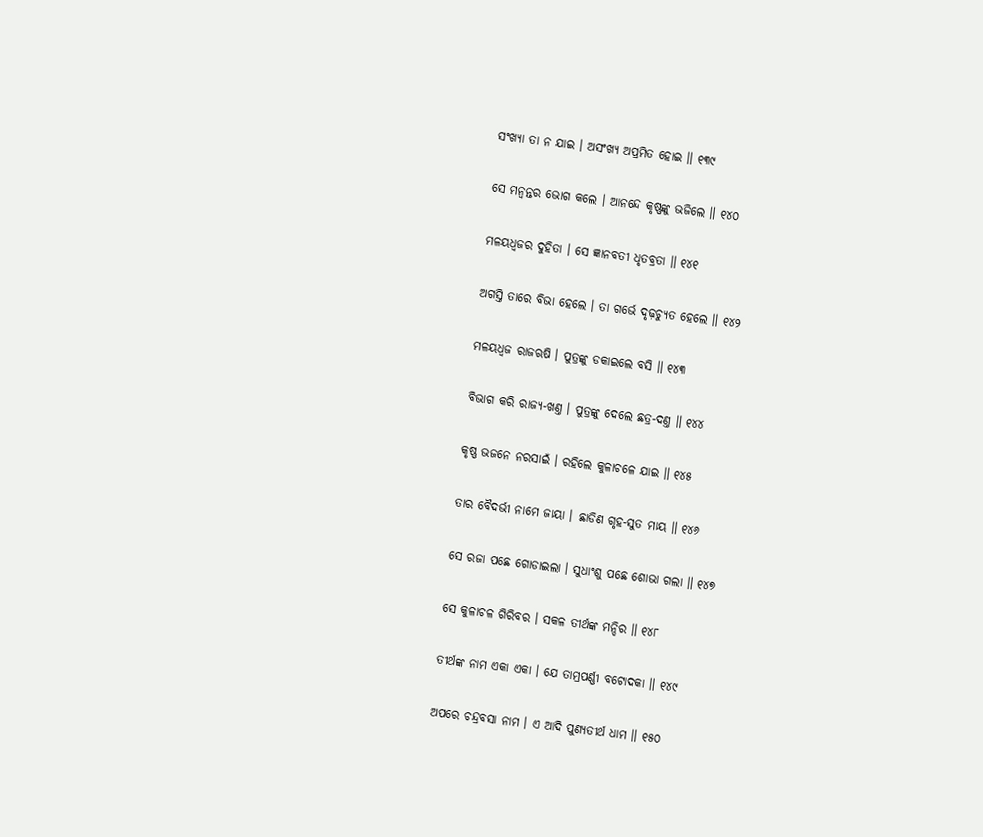ସଂଖ୍ୟା ତା ନ ଯାଇ । ଅସଂଖ୍ୟ ଅପ୍ରମିତ ହୋଇ ॥ ୧୩୯

ସେ ମନ୍ୱନ୍ତର ଭୋଗ କଲେ । ଆନନ୍ଦେ କୃଷ୍ଣଙ୍କୁ ଭଜିଲେ ॥ ୧୪୦

ମଳୟଧ୍ୱଜର ଦୁହିତା । ସେ ଜ୍ଞାନବତୀ ଧୃତବ୍ରତା ॥ ୧୪୧

ଅଗସ୍ତି ତାରେ ବିଭା ହେଲେ । ତା ଗର୍ଭେ ଦୃଢ଼ଚ୍ୟୁତ ହେଲେ ॥ ୧୪୨

ମଳୟଧ୍ୱଜ ରାଜଋଷି । ପୁତ୍ରଙ୍କୁ ଡକାଇଲେ ବସି ॥ ୧୪୩

ବିଭାଗ କରି ରାଜ୍ୟ-ଖଣ୍ତ । ପୁତ୍ରଙ୍କୁ ଦେଲେ ଛତ୍ର-ଦଣ୍ତ ॥ ୧୪୪

କୃଷ୍ଣ ଭଜନେ ନରସାଇଁ । ରହିଲେ କୁଳାଚଳେ ଯାଇ ॥ ୧୪୫

ତାର ବୈଦର୍ଭୀ ନାମେ ଜାୟା । ଛାଡିଣ ଗୃହ-ସୁତ ମାୟ ॥ ୧୪୬

ସେ ରଜା ପଛେ ଗୋଡାଇଲା । ସୁଧାଂଶୁ ପଛେ ଶୋଭା ଗଲା ॥ ୧୪୭

ସେ କୁଳାଚଳ ଗିରିବର । ସକଳ ତୀର୍ଥଙ୍କ ମନ୍ଦିର ॥ ୧୪୮

ତୀର୍ଥଙ୍କ ନାମ ଏକା ଏକା । ଯେ ତାମ୍ରପର୍ଣ୍ଣୀ ବଟୋଦକା ॥ ୧୪୯

ଅପରେ ଚନ୍ଦ୍ରବସା ନାମ । ଏ ଆଦି ପୁଣ୍ୟତୀର୍ଥ ଧାମ ॥ ୧୫୦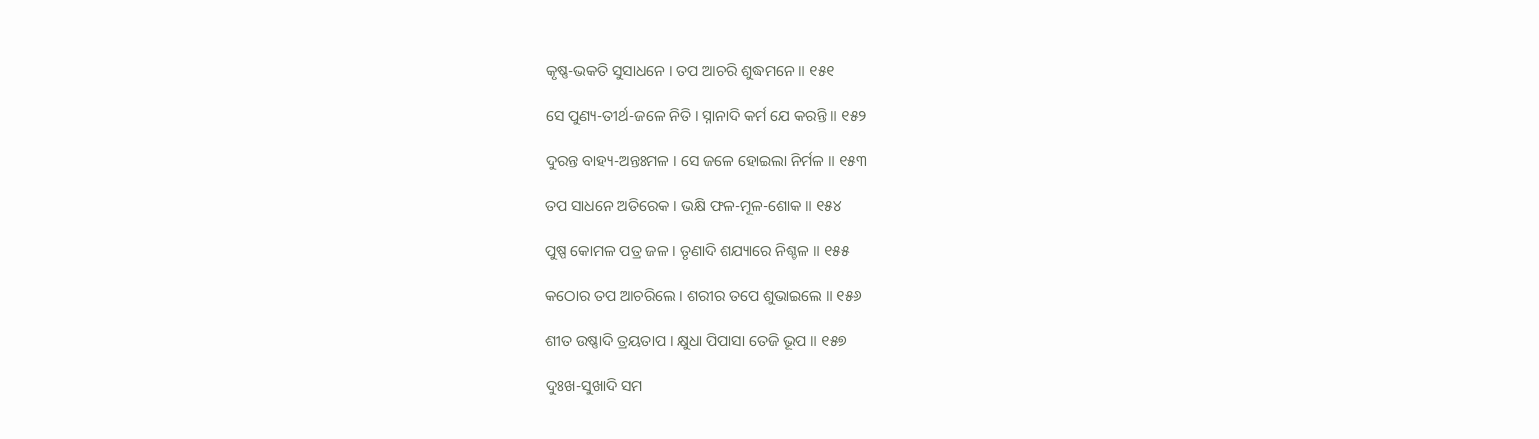କୃଷ୍ଣ-ଭକତି ସୁସାଧନେ । ତପ ଆଚରି ଶୁଦ୍ଧମନେ ॥ ୧୫୧

ସେ ପୁଣ୍ୟ-ତୀର୍ଥ-ଜଳେ ନିତି । ସ୍ନାନାଦି କର୍ମ ଯେ କରନ୍ତି ॥ ୧୫୨

ଦୁରନ୍ତ ବାହ୍ୟ-ଅନ୍ତଃମଳ । ସେ ଜଳେ ହୋଇଲା ନିର୍ମଳ ॥ ୧୫୩

ତପ ସାଧନେ ଅତିରେକ । ଭକ୍ଷି ଫଳ-ମୂଳ-ଶୋକ ॥ ୧୫୪

ପୁଷ୍ପ କୋମଳ ପତ୍ର ଜଳ । ତୃଣାଦି ଶଯ୍ୟାରେ ନିଶ୍ଚଳ ॥ ୧୫୫

କଠୋର ତପ ଆଚରିଲେ । ଶରୀର ତପେ ଶୁଭାଇଲେ ॥ ୧୫୬

ଶୀତ ଉଷ୍ଣାଦି ତ୍ରୟତାପ । କ୍ଷୁଧା ପିପାସା ତେଜି ଭୂପ ॥ ୧୫୭

ଦୁଃଖ-ସୁଖାଦି ସମ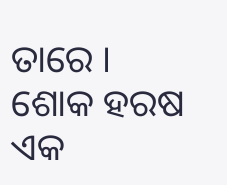ତାରେ । ଶୋକ ହରଷ ଏକ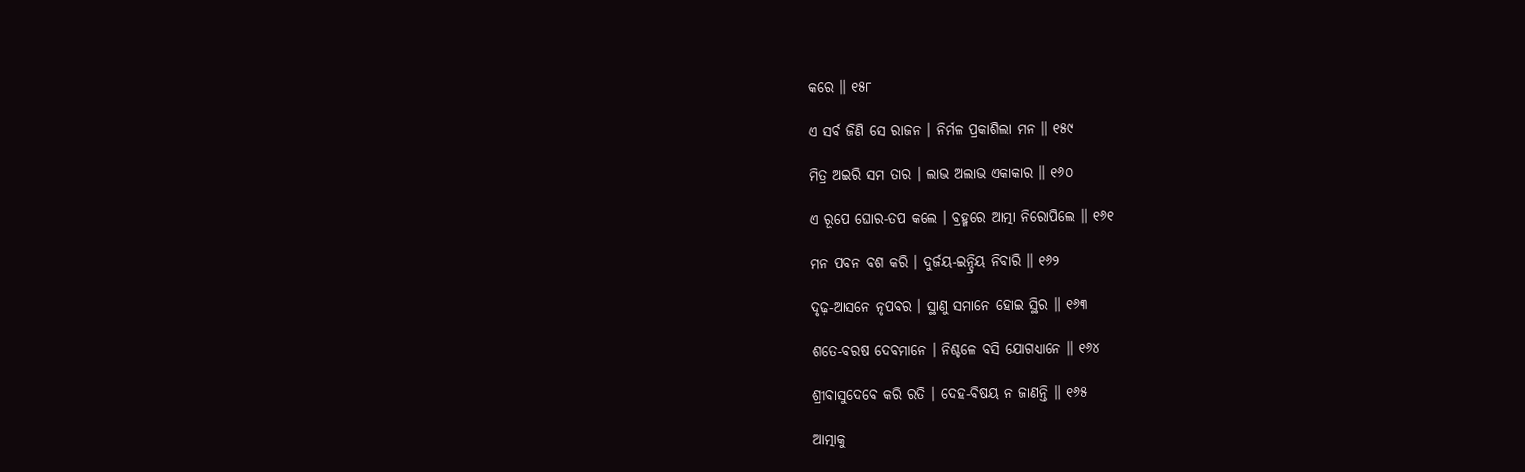କରେ ॥ ୧୫୮

ଏ ସର୍ବ ଜିଣି ସେ ରାଜନ । ନିର୍ମଳ ପ୍ରକାଶିଲା ମନ ॥ ୧୫୯

ମିତ୍ର ଅଇରି ସମ ତାର । ଲାଭ ଅଲାଭ ଏକାକାର ॥ ୧୬୦

ଏ ରୂପେ ଘୋର-ତପ କଲେ । ବ୍ରହ୍ମରେ ଆତ୍ମା ନିରୋପିଲେ ॥ ୧୬୧

ମନ ପବନ ବଶ କରି । ଦୁର୍ଜୟ-ଇନ୍ଦ୍ରିୟ ନିବାରି ॥ ୧୬୨

ଦୃଢ଼-ଆସନେ ନୃପବର । ସ୍ଥାଣୁ ସମାନେ ହୋଇ ସ୍ଥିର ॥ ୧୬୩

ଶତେ-ବରଷ ଦେବମାନେ । ନିଶ୍ଚଳେ ବସି ଯୋଗଧ୍ୟାନେ ॥ ୧୬୪

ଶ୍ରୀବାସୁଦେବେ କରି ରତି । ଦେହ-ବିଷୟ ନ ଜାଣନ୍ତି ॥ ୧୬୫

ଆତ୍ମାକୁ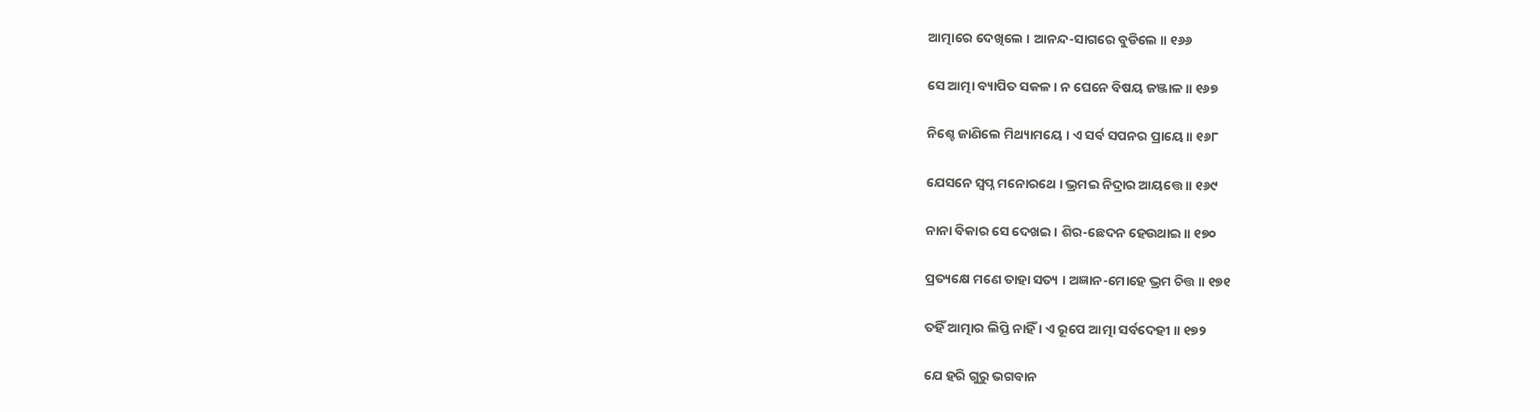ଆତ୍ମାରେ ଦେଖିଲେ । ଆନନ୍ଦ-ସାଗରେ ବୁଡିଲେ ॥ ୧୬୬

ସେ ଆତ୍ମା ବ୍ୟାପିତ ସକଳ । ନ ଘେନେ ବିଷୟ ଜଞ୍ଜାଳ ॥ ୧୬୭

ନିଶ୍ଚେ ଜାଣିଲେ ମିଥ୍ୟାମୟେ । ଏ ସର୍ବ ସପନର ପ୍ରାୟେ ॥ ୧୬୮

ଯେସନେ ସ୍ୱପ୍ନ ମନୋରଥେ । ଭ୍ରମଇ ନିଦ୍ରାର ଆୟତ୍ତେ ॥ ୧୬୯

ନାନା ବିକାର ସେ ଦେଖଇ । ଶିର-ଛେଦନ ହେଉଥାଇ ॥ ୧୭୦

ପ୍ରତ୍ୟକ୍ଷେ ମଣେ ତାହା ସତ୍ୟ । ଅଜ୍ଞାନ-ମୋହେ ଭ୍ରମ ଚିତ୍ତ ॥ ୧୭୧

ତହିଁ ଆତ୍ମାର ଲିପ୍ତି ନାହିଁ । ଏ ରୂପେ ଆତ୍ମା ସର୍ବଦେହୀ ॥ ୧୭୨

ଯେ ହରି ଗୁରୁ ଭଗବାନ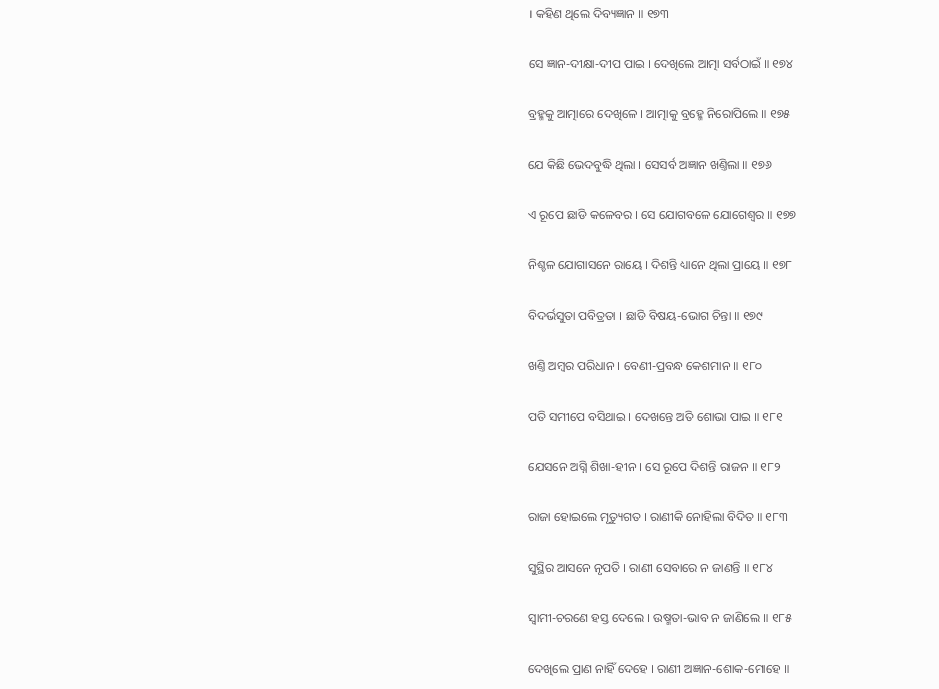। କହିଣ ଥିଲେ ଦିବ୍ୟଜ୍ଞାନ ॥ ୧୭୩

ସେ ଜ୍ଞାନ-ଦୀକ୍ଷା-ଦୀପ ପାଇ । ଦେଖିଲେ ଆତ୍ମା ସର୍ବଠାଇଁ ॥ ୧୭୪

ବ୍ରହ୍ମକୁ ଆତ୍ମାରେ ଦେଖିଳେ । ଆତ୍ମାକୁ ବ୍ରହ୍ମେ ନିରୋପିଲେ ॥ ୧୭୫

ଯେ କିଛି ଭେଦବୁଦ୍ଧି ଥିଲା । ସେସର୍ବ ଅଜ୍ଞାନ ଖଣ୍ତିଲା ॥ ୧୭୬

ଏ ରୂପେ ଛାଡି କଳେବର । ସେ ଯୋଗବଳେ ଯୋଗେଶ୍ୱର ॥ ୧୭୭

ନିଶ୍ଚଳ ଯୋଗାସନେ ରାୟେ । ଦିଶନ୍ତି ଧ୍ୟାନେ ଥିଲା ପ୍ରାୟେ ॥ ୧୭୮

ବିଦର୍ଭସୁତା ପବିତ୍ରତା । ଛାଡି ବିଷୟ-ଭୋଗ ଚିନ୍ତା ॥ ୧୭୯

ଖଣ୍ତି ଅମ୍ବର ପରିଧାନ । ବେଣୀ-ପ୍ରବନ୍ଧ କେଶମାନ ॥ ୧୮୦

ପତି ସମୀପେ ବସିଥାଇ । ଦେଖନ୍ତେ ଅତି ଶୋଭା ପାଇ ॥ ୧୮୧

ଯେସନେ ଅଗ୍ନି ଶିଖା-ହୀନ । ସେ ରୂପେ ଦିଶନ୍ତି ରାଜନ ॥ ୧୮୨

ରାଜା ହୋଇଲେ ମୃତ୍ୟୁଗତ । ରାଣୀକି ନୋହିଲା ବିଦିତ ॥ ୧୮୩

ସୁସ୍ଥିର ଆସନେ ନୃପତି । ରାଣୀ ସେବାରେ ନ ଜାଣନ୍ତି ॥ ୧୮୪

ସ୍ୱାମୀ-ଚରଣେ ହସ୍ତ ଦେଲେ । ଉଷ୍ମତା-ଭାବ ନ ଜାଣିଲେ ॥ ୧୮୫

ଦେଖିଲେ ପ୍ରାଣ ନାହିଁ ଦେହେ । ରାଣୀ ଅଜ୍ଞାନ-ଶୋକ-ମୋହେ ॥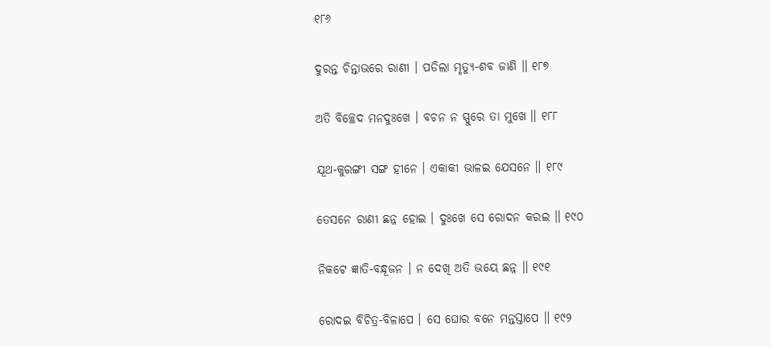୧୮୬

ଦୁରନ୍ତ ଚିନ୍ତାଭରେ ରାଣୀ । ପଡିଲା ମୃତ୍ୟୁ-ଶବ ଜାଣି ॥ ୧୮୭

ଅତି ବିଚ୍ଛେଦ ମନଦୁଃଖେ । ବଚନ ନ ସ୍ପୁରେ ତା ମୁଖେ ॥ ୧୮୮

ଯୂଥ-କୁରଙ୍ଗୀ ସଙ୍ଗ ହୀନେ । ଏକାକୀ ଭାଳଇ ଯେସନେ ॥ ୧୮୯

ତେସନେ ରାଣୀ ଛନ୍ନ ହୋଇ । ଦୁଃଖେ ସେ ରୋଦନ କରଇ ॥ ୧୯୦

ନିକଟେ ଜ୍ଞାତି-ବନ୍ଧୂଜନ । ନ ଦେଖି ଅତି ଭୟେ ଛନ୍ନ ॥ ୧୯୧

ରୋଦଇ ବିଚିତ୍ର-ବିଳାପେ । ସେ ଘୋର ବନେ ମନ୍ତସ୍ତାପେ ॥ ୧୯୨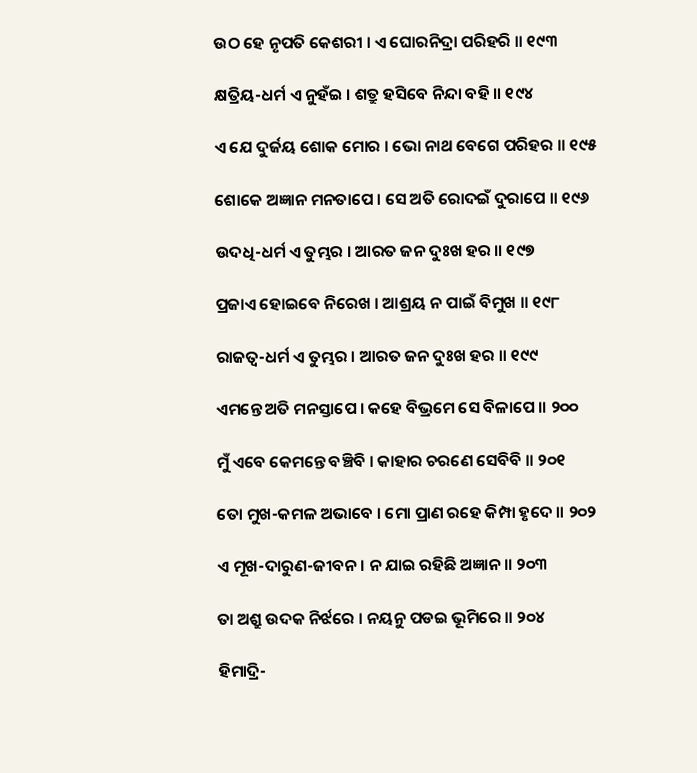ଉଠ ହେ ନୃପତି କେଶରୀ । ଏ ଘୋରନିଦ୍ରା ପରିହରି ॥ ୧୯୩

କ୍ଷତ୍ରିୟ-ଧର୍ମ ଏ ନୁହଁଇ । ଶତ୍ରୁ ହସିବେ ନିନ୍ଦା ବହି ॥ ୧୯୪

ଏ ଯେ ଦୁର୍ଜୟ ଶୋକ ମୋର । ଭୋ ନାଥ ବେଗେ ପରିହର ॥ ୧୯୫

ଶୋକେ ଅଜ୍ଞାନ ମନତାପେ । ସେ ଅତି ରୋଦଇଁ ଦୁରାପେ ॥ ୧୯୬

ଉଦଧି-ଧର୍ମ ଏ ତୁମ୍ଭର । ଆରତ ଜନ ଦୁଃଖ ହର ॥ ୧୯୭

ପ୍ରଜାଏ ହୋଇବେ ନିରେଖ । ଆଶ୍ରୟ ନ ପାଇଁ ବିମୁଖ ॥ ୧୯୮

ରାଜତ୍ୱ-ଧର୍ମ ଏ ତୁମ୍ଭର । ଆରତ ଜନ ଦୁଃଖ ହର ॥ ୧୯୯

ଏମନ୍ତେ ଅତି ମନସ୍ତାପେ । କହେ ବିଭ୍ରମେ ସେ ବିଳାପେ ॥ ୨୦୦

ମୁଁ ଏବେ କେମନ୍ତେ ବଞ୍ଚିବି । କାହାର ଚରଣେ ସେବିବି ॥ ୨୦୧

ତୋ ମୁଖ-କମଳ ଅଭାବେ । ମୋ ପ୍ରାଣ ରହେ କିମ୍ପା ହୃଦେ ॥ ୨୦୨

ଏ ମୂଖ-ଦାରୁଣ-ଜୀବନ । ନ ଯାଇ ରହିଛି ଅଜ୍ଞାନ ॥ ୨୦୩

ତା ଅଶ୍ରୁ ଉଦକ ନିର୍ଝରେ । ନୟନୁ ପଡଇ ଭୂମିରେ ॥ ୨୦୪

ହିମାଦ୍ରି-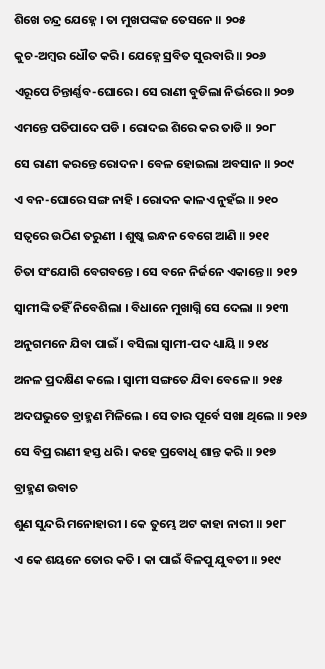ଶିଖେ ଚନ୍ଦ୍ର ଯେହ୍ନେ । ତା ମୁଖପଙ୍କଜ ତେସନେ ॥ ୨୦୫

କୁଚ-ଅମ୍ବର ଧୌତ କରି । ଯେହ୍ନେ ସ୍ରବିତ ସୁରବାରି ॥ ୨୦୬

ଏରୂପେ ଚିନ୍ତାର୍ଣ୍ଣବ-ଘୋରେ । ସେ ରାଣୀ ବୁଡିଲା ନିର୍ଭରେ ॥ ୨୦୭

ଏମନ୍ତେ ପତିପାଦେ ପଡି । ରୋଦଇ ଶିରେ କର ତାଡି ॥ ୨୦୮

ସେ ରାଣୀ କରନ୍ତେ ରୋଦନ । ବେଳ ହୋଇଲା ଅବସାନ ॥ ୨୦୯

ଏ ବନ-ଘୋରେ ସଙ୍ଗ ନାହି । ରୋଦନ କାଳଏ ନୁହଁଇ ॥ ୨୧୦

ସତ୍ୱରେ ଉଠିଣ ତରୁଣୀ । ଶୁଷ୍କ ଇନ୍ଧନ ବେଗେ ଆଣି ॥ ୨୧୧

ଚିତା ସଂଯୋଗି ବେଗବନ୍ତେ । ସେ ବନେ ନିର୍ଜନେ ଏକାନ୍ତେ ॥ ୨୧୨

ସ୍ୱାମୀଙ୍କି ତହିଁ ନିବେଶିଲା । ବିଧାନେ ମୁଖାଗ୍ନି ସେ ଦେଲା ॥ ୨୧୩

ଅନୁଗମନେ ଯିବା ପାଇଁ । ବସିଲା ସ୍ୱାମୀ-ପଦ ଧ୍ୟାୟି ॥ ୨୧୪

ଅନଳ ପ୍ରଦକ୍ଷିଣ କଲେ । ସ୍ୱାମୀ ସଙ୍ଗତେ ଯିବା ବେଳେ ॥ ୨୧୫

ଅଦଘଭୁତେ ବ୍ରାହ୍ମଣ ମିଳିଲେ । ସେ ତାର ପୂର୍ବେ ସଖା ଥିଲେ ॥ ୨୧୬

ସେ ବିପ୍ର ରାଣୀ ହସ୍ତ ଧରି । କହେ ପ୍ରବୋଧି ଶାନ୍ତ କରି ॥ ୨୧୭

ବ୍ରାହ୍ମଣ ଉବାଚ

ଶୁଣ ସୁନ୍ଦରି ମନୋହାରୀ । କେ ତୁମ୍ଭେ ଅଟ କାହା ନାରୀ ॥ ୨୧୮

ଏ କେ ଶୟନେ ତୋର କତି । କା ପାଇଁ ବିଳପୁ ଯୁବତୀ ॥ ୨୧୯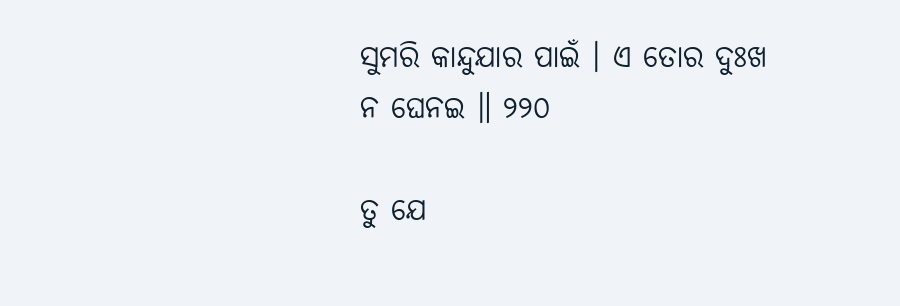ସୁମରି କାନ୍ଦୁଯାର ପାଇଁ । ଏ ତୋର ଦୁଃଖ ନ ଘେନଇ ॥ ୨୨୦

ତୁ ଯେ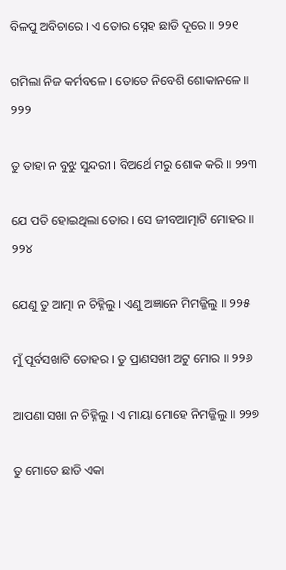ବିଳପୁ ଅବିଚାରେ । ଏ ତୋର ସ୍ନେହ ଛାଡି ଦୂରେ ॥ ୨୨୧

ଗମିଲା ନିଜ କର୍ମବଳେ । ତୋତେ ନିବେଶି ଶୋକାନଳେ ॥ ୨୨୨

ତୁ ତାହା ନ ବୁଝୁ ସୁନ୍ଦରୀ । ବିଅର୍ଥେ ମରୁ ଶୋକ କରି ॥ ୨୨୩

ଯେ ପତି ହୋଇଥିଲା ତୋର । ସେ ଜୀବଆତ୍ମାଟି ମୋହର ॥ ୨୨୪

ଯେଣୁ ତୁ ଆତ୍ମା ନ ଚିହ୍ନିଲୁ । ଏଣୁ ଅଜ୍ଞାନେ ମିମଜ୍ଜିଲୁ ॥ ୨୨୫

ମୁଁ ପୂର୍ବସଖାଟି ତୋହର । ତୁ ପ୍ରାଣସଖୀ ଅଟୁ ମୋର ॥ ୨୨୬

ଆପଣା ସଖା ନ ଚିହ୍ନିଲୁ । ଏ ମାୟା ମୋହେ ନିମଜ୍ଜିଲୁ ॥ ୨୨୭

ତୁ ମୋତେ ଛାଡି ଏକା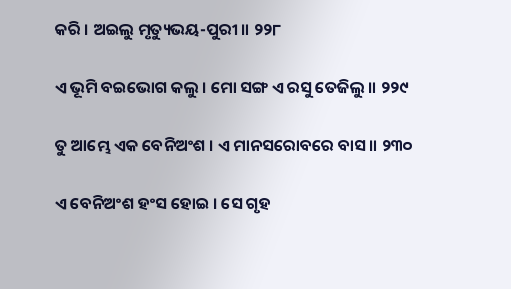କରି । ଅଇଲୁ ମୃତ୍ୟୁଭୟ-ପୁରୀ ॥ ୨୨୮

ଏ ଭୂମି ବଇଭୋଗ କଲୁ । ମୋ ସଙ୍ଗ ଏ ରସୁ ତେଜିଲୁ ॥ ୨୨୯

ତୁ ଆମ୍ଭେ ଏକ ବେନିଅଂଶ । ଏ ମାନସରୋବରେ ବାସ ॥ ୨୩୦

ଏ ବେନିଅଂଶ ହଂସ ହୋଇ । ସେ ଗୃହ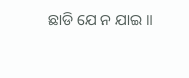ଛାଡି ଯେ ନ ଯାଇ ॥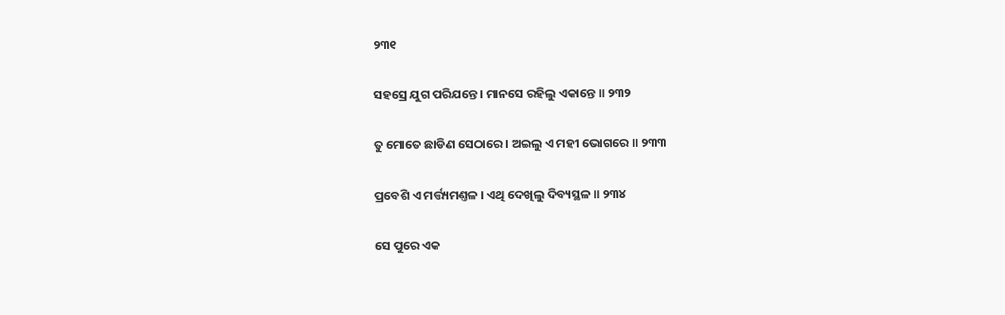୨୩୧

ସହସ୍ରେ ଯୁଗ ପରିଯନ୍ତେ । ମାନସେ ରହିଲୁ ଏକାନ୍ତେ ॥ ୨୩୨

ତୁ ମୋତେ ଛାଡିଣ ସେଠାରେ । ଅଇଲୁ ଏ ମହୀ ଭୋଗରେ ॥ ୨୩୩

ପ୍ରବେଶି ଏ ମର୍ତ୍ତ୍ୟମଣ୍ତଳ । ଏଥି ଦେଖିଲୁ ଦିବ୍ୟସ୍ଥଳ ॥ ୨୩୪

ସେ ପୁରେ ଏକ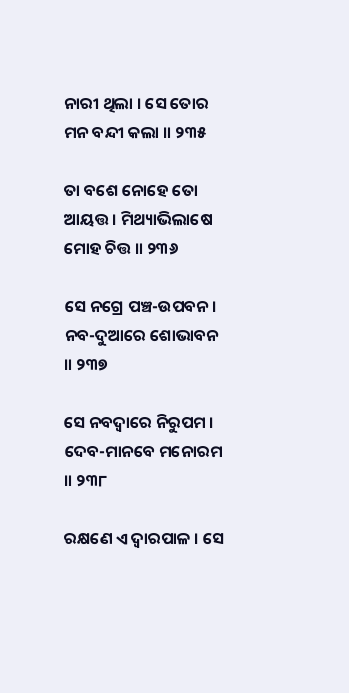ନାରୀ ଥିଲା । ସେ ତୋର ମନ ବନ୍ଦୀ କଲା ॥ ୨୩୫

ତା ବଶେ ନୋହେ ତୋ ଆୟତ୍ତ । ମିଥ୍ୟାଭିଲାଷେ ମୋହ ଚିତ୍ତ ॥ ୨୩୬

ସେ ନଗ୍ରେ ପଞ୍ଚ-ଉପବନ । ନବ-ଦୁଆରେ ଶୋଭାବନ ॥ ୨୩୭

ସେ ନବଦ୍ୱାରେ ନିରୁପମ । ଦେବ-ମାନବେ ମନୋରମ ॥ ୨୩୮

ରକ୍ଷଣେ ଏ ଦ୍ୱାରପାଳ । ସେ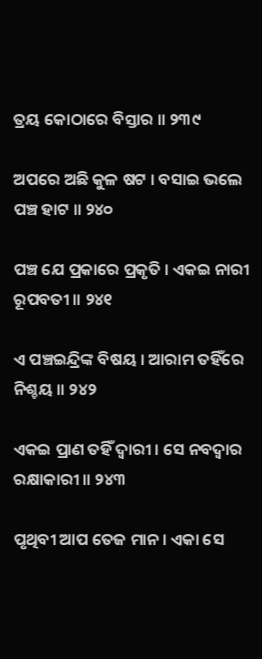ତ୍ରୟ କୋଠାରେ ବିସ୍ତାର ॥ ୨୩୯

ଅପରେ ଅଛି କୁଳ ଷଟ । ବସାଇ ଭଲେ ପଞ୍ଚ ହାଟ ॥ ୨୪୦

ପଞ୍ଚ ଯେ ପ୍ରକାରେ ପ୍ରକୃତି । ଏକଇ ନାରୀ ରୂପବତୀ ॥ ୨୪୧

ଏ ପଞ୍ଚଇନ୍ଦ୍ରିଙ୍କ ବିଷୟ । ଆରାମ ତହିଁରେ ନିଶ୍ଚୟ ॥ ୨୪୨

ଏକଇ ପ୍ରାଣ ତହିଁ ଦ୍ୱାରୀ । ସେ ନବଦ୍ୱାର ରକ୍ଷାକାରୀ ॥ ୨୪୩

ପୃଥିବୀ ଆପ ତେଜ ମାନ । ଏକା ସେ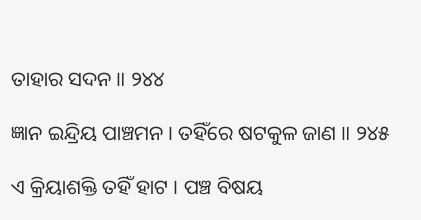ତାହାର ସଦନ ॥ ୨୪୪

ଜ୍ଞାନ ଇନ୍ଦ୍ରିୟ ପାଞ୍ଚମନ । ତହିଁରେ ଷଟକୁଳ ଜାଣ ॥ ୨୪୫

ଏ କ୍ରିୟାଶକ୍ତି ତହିଁ ହାଟ । ପଞ୍ଚ ବିଷୟ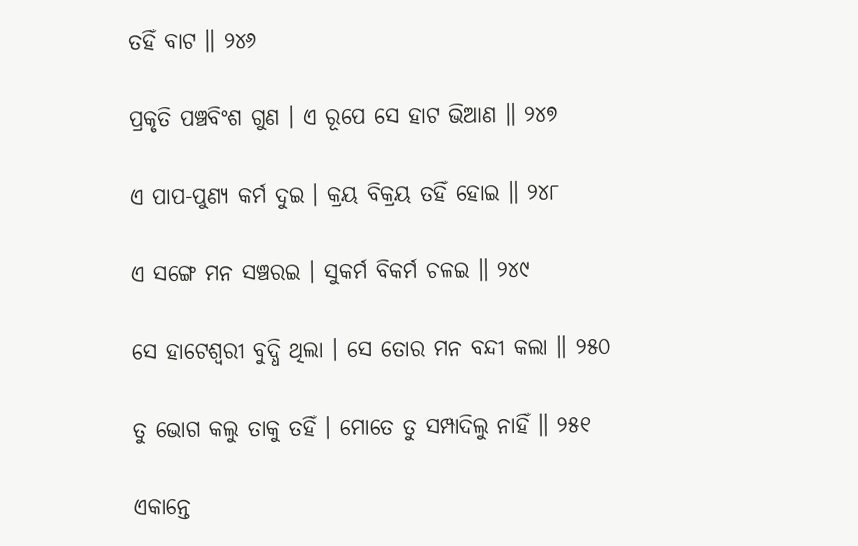ତହିଁ ବାଟ ॥ ୨୪୬

ପ୍ରକୃତି ପଞ୍ଚବିଂଶ ଗୁଣ । ଏ ରୂପେ ସେ ହାଟ ଭିଆଣ ॥ ୨୪୭

ଏ ପାପ-ପୁଣ୍ୟ କର୍ମ ଦୁଇ । କ୍ରୟ ବିକ୍ରୟ ତହିଁ ହୋଇ ॥ ୨୪୮

ଏ ସଙ୍ଗେ ମନ ସଞ୍ଚରଇ । ସୁକର୍ମ ବିକର୍ମ ଚଳଇ ॥ ୨୪୯

ସେ ହାଟେଶ୍ୱରୀ ବୁଦ୍ଧି ଥିଲା । ସେ ତୋର ମନ ବନ୍ଦୀ କଲା ॥ ୨୫୦

ତୁ ଭୋଗ କଲୁ ତାକୁ ତହିଁ । ମୋତେ ତୁ ସମ୍ପାଦିଲୁ ନାହିଁ ॥ ୨୫୧

ଏକାନ୍ତେ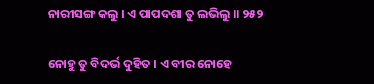ନାରୀସଙ୍ଗ କଲୁ । ଏ ପାପଦଶା ତୁ ଲଭିଲୁ ॥ ୨୫୨

ନୋହୁ ତୁ ବିଦର୍ଭ ଦୁହିତ । ଏ ବୀର ନୋହେ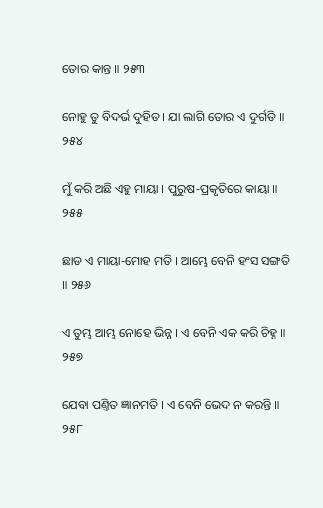ତୋର କାନ୍ତ ॥ ୨୫୩

ନୋହୁ ତୁ ବିଦର୍ଭ ଦୁହିତ । ଯା ଲାଗି ତୋର ଏ ଦୁର୍ଗତି ॥ ୨୫୪

ମୁଁ କରି ଅଛି ଏହୁ ମାୟା । ପୁରୁଷ-ପ୍ରକୃତିରେ କାୟା ॥ ୨୫୫

ଛାଡ ଏ ମାୟା-ମୋହ ମତି । ଆମ୍ଭେ ବେନି ହଂସ ସଙ୍ଗତି ॥ ୨୫୬

ଏ ତୁମ୍ଭ ଆମ୍ଭ ନୋହେ ଭିନ୍ନ । ଏ ବେନି ଏକ କରି ଚିହ୍ନ ॥ ୨୫୭

ଯେବା ପଣ୍ତିତ ଜ୍ଞାନମତି । ଏ ବେନି ଭେଦ ନ କରନ୍ତି ॥ ୨୫୮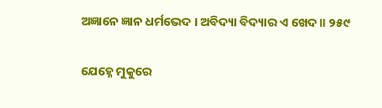ଅଜ୍ଞାନେ ଜ୍ଞାନ ଧର୍ମଭେଦ । ଅବିଦ୍ୟା ବିଦ୍ୟାର ଏ ଖେଦ ॥ ୨୫୯

ଯେହ୍ନେ ମୁକୁରେ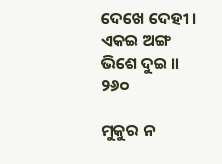ଦେଖେ ଦେହୀ । ଏକଇ ଅଙ୍ଗ ଭିଶେ ଦୁଇ ॥ ୨୬୦

ମୁକୁର ନ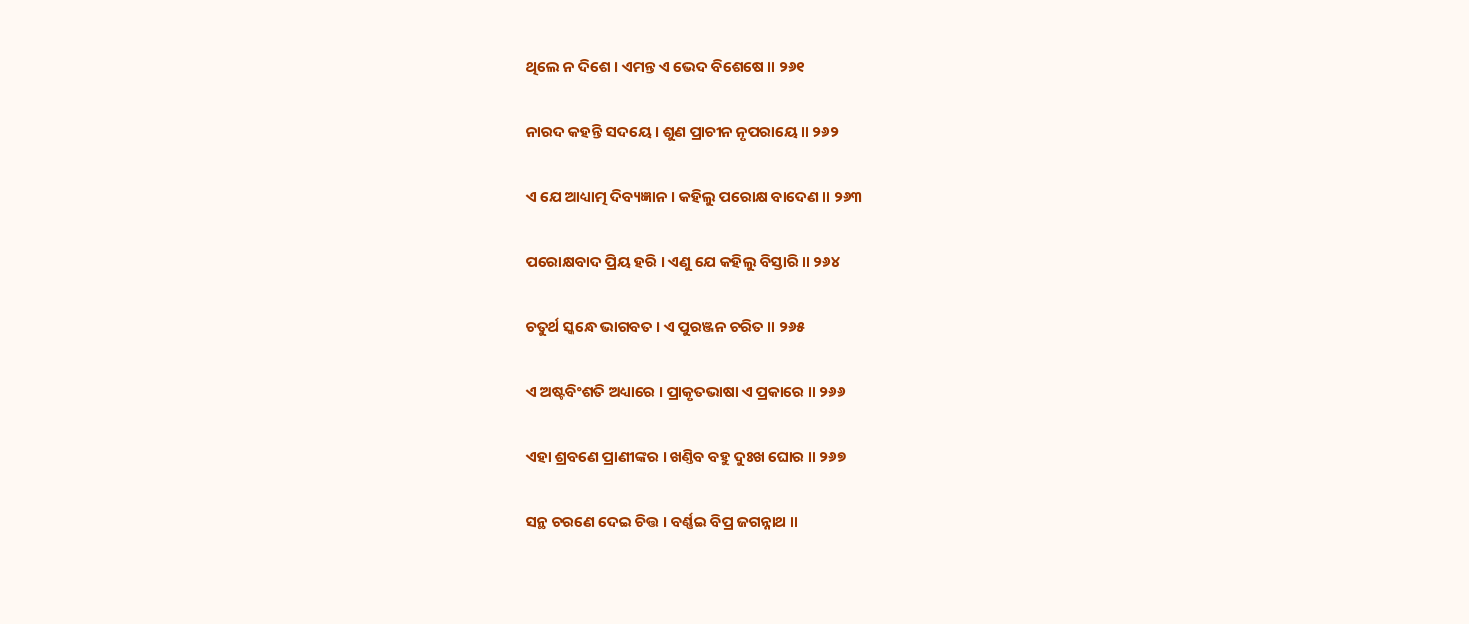ଥିଲେ ନ ଦିଶେ । ଏମନ୍ତ ଏ ଭେଦ ବିଶେଷେ ॥ ୨୬୧

ନାରଦ କହନ୍ତି ସଦୟେ । ଶୁଣ ପ୍ରାଚୀନ ନୃପରାୟେ ॥ ୨୬୨

ଏ ଯେ ଆଧ୍ୟାତ୍ମ ଦିବ୍ୟଜ୍ଞାନ । କହିଲୁ ପରୋକ୍ଷ ବାଦେଣ ॥ ୨୬୩

ପରୋକ୍ଷବାଦ ପ୍ରିୟ ହରି । ଏଣୁ ଯେ କହିଲୁ ବିସ୍ତାରି ॥ ୨୬୪

ଚତୁର୍ଥ ସ୍କନ୍ଧେ ଭାଗବତ । ଏ ପୁରଞ୍ଜନ ଚରିତ ॥ ୨୬୫

ଏ ଅଷ୍ଟବିଂଶତି ଅଧ୍ୟାରେ । ପ୍ରାକୃତଭାଷା ଏ ପ୍ରକାରେ ॥ ୨୬୬

ଏହା ଶ୍ରବଣେ ପ୍ରାଣୀଙ୍କର । ଖଣ୍ତିବ ବହୁ ଦୁଃଖ ଘୋର ॥ ୨୬୭

ସନ୍ଥ ଚରଣେ ଦେଇ ଚିତ୍ତ । ବର୍ଣ୍ଣଇ ବିପ୍ର ଜଗନ୍ନାଥ ॥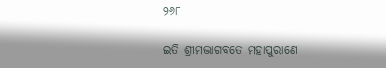୨୬୮

ଇତି ଶ୍ରୀମଦ୍ଭାଗବତେ ମହାପୁରାଣେ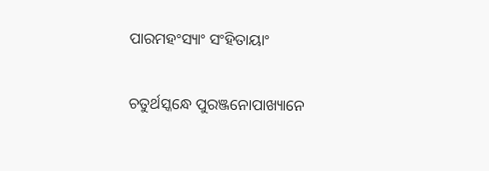ପାରମହଂସ୍ୟାଂ ସଂହିତାୟାଂ

ଚତୁର୍ଥସ୍କନ୍ଧେ ପୁରଞ୍ଜନୋପାଖ୍ୟାନେ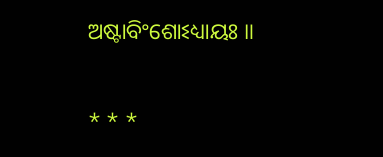ଅଷ୍ଟାବିଂଶୋଽଧ୍ୟାୟଃ ॥

* * *